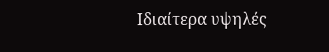Ιδιαίτερα υψηλές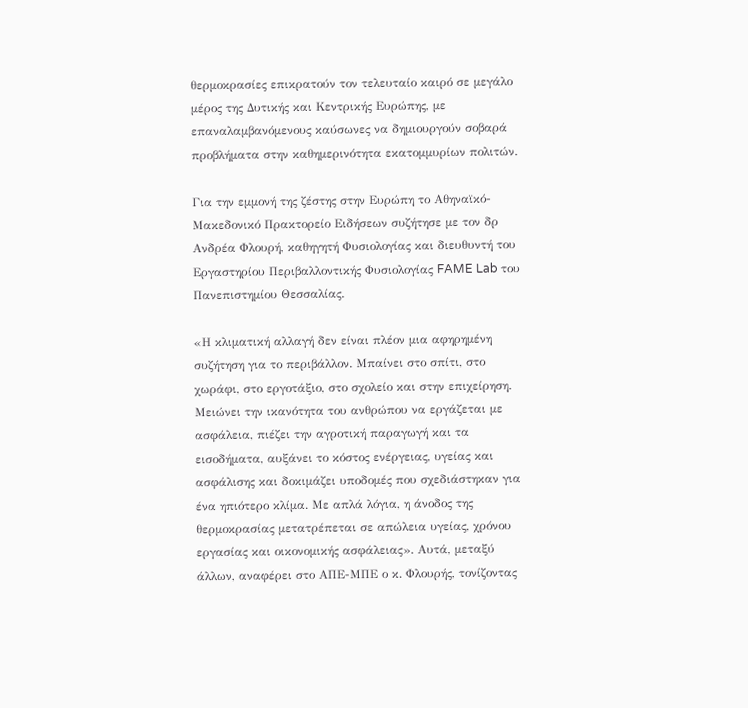θερμοκρασίες επικρατούν τον τελευταίο καιρό σε μεγάλο μέρος της Δυτικής και Κεντρικής Ευρώπης, με επαναλαμβανόμενους καύσωνες να δημιουργούν σοβαρά προβλήματα στην καθημερινότητα εκατομμυρίων πολιτών.

Για την εμμονή της ζέστης στην Ευρώπη το Αθηναϊκό-Μακεδονικό Πρακτορείο Ειδήσεων συζήτησε με τον δρ Ανδρέα Φλουρή, καθηγητή Φυσιολογίας και διευθυντή του Εργαστηρίου Περιβαλλοντικής Φυσιολογίας FAME Lab του Πανεπιστημίου Θεσσαλίας.

«Η κλιματική αλλαγή δεν είναι πλέον μια αφηρημένη συζήτηση για το περιβάλλον. Μπαίνει στο σπίτι, στο χωράφι, στο εργοτάξιο, στο σχολείο και στην επιχείρηση. Μειώνει την ικανότητα του ανθρώπου να εργάζεται με ασφάλεια, πιέζει την αγροτική παραγωγή και τα εισοδήματα, αυξάνει το κόστος ενέργειας, υγείας και ασφάλισης και δοκιμάζει υποδομές που σχεδιάστηκαν για ένα ηπιότερο κλίμα. Με απλά λόγια, η άνοδος της θερμοκρασίας μετατρέπεται σε απώλεια υγείας, χρόνου εργασίας και οικονομικής ασφάλειας». Αυτά, μεταξύ άλλων, αναφέρει στο ΑΠΕ-ΜΠΕ ο κ. Φλουρής, τονίζοντας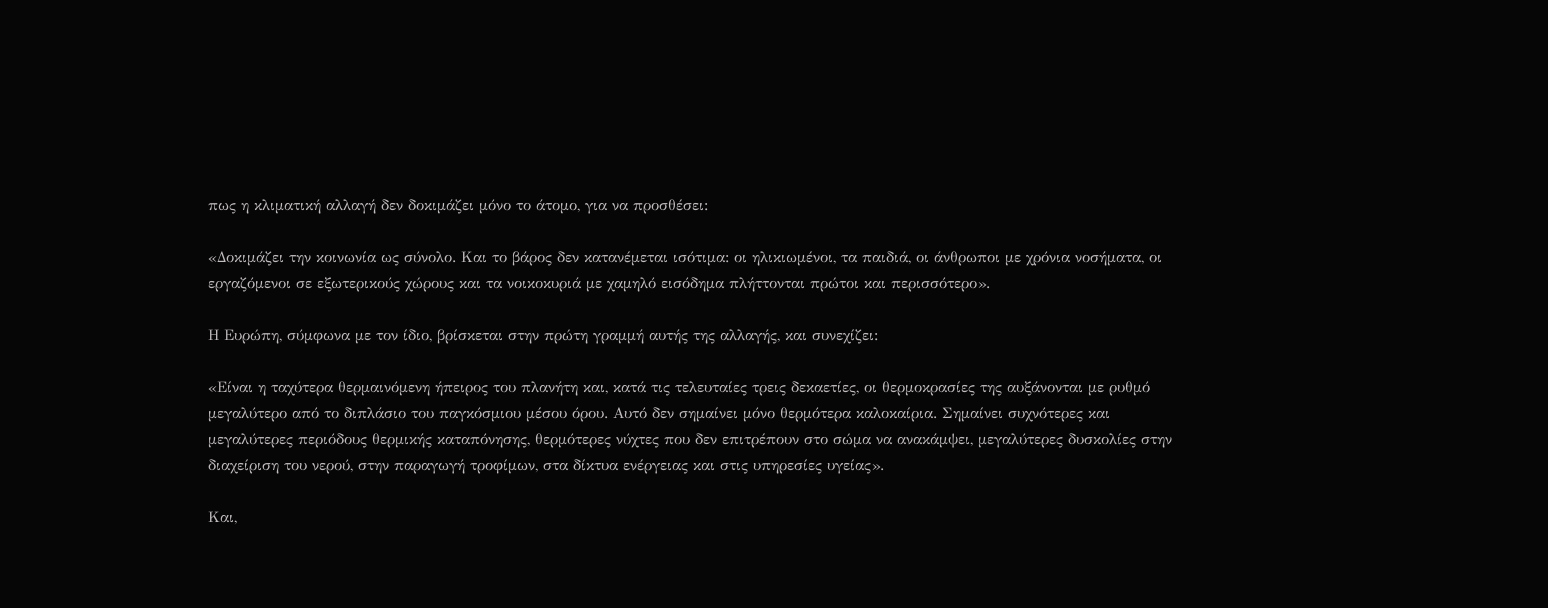πως η κλιματική αλλαγή δεν δοκιμάζει μόνο το άτομο, για να προσθέσει:

«Δοκιμάζει την κοινωνία ως σύνολο. Και το βάρος δεν κατανέμεται ισότιμα: οι ηλικιωμένοι, τα παιδιά, οι άνθρωποι με χρόνια νοσήματα, οι εργαζόμενοι σε εξωτερικούς χώρους και τα νοικοκυριά με χαμηλό εισόδημα πλήττονται πρώτοι και περισσότερο».

Η Ευρώπη, σύμφωνα με τον ίδιο, βρίσκεται στην πρώτη γραμμή αυτής της αλλαγής, και συνεχίζει:

«Είναι η ταχύτερα θερμαινόμενη ήπειρος του πλανήτη και, κατά τις τελευταίες τρεις δεκαετίες, οι θερμοκρασίες της αυξάνονται με ρυθμό μεγαλύτερο από το διπλάσιο του παγκόσμιου μέσου όρου. Αυτό δεν σημαίνει μόνο θερμότερα καλοκαίρια. Σημαίνει συχνότερες και μεγαλύτερες περιόδους θερμικής καταπόνησης, θερμότερες νύχτες που δεν επιτρέπουν στο σώμα να ανακάμψει, μεγαλύτερες δυσκολίες στην διαχείριση του νερού, στην παραγωγή τροφίμων, στα δίκτυα ενέργειας και στις υπηρεσίες υγείας».

Και,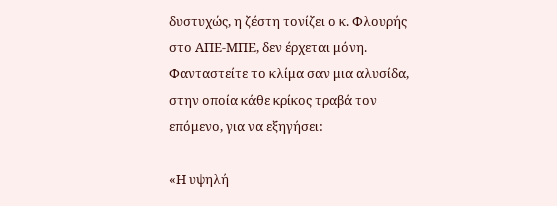δυστυχώς, η ζέστη τονίζει ο κ. Φλουρής στο ΑΠΕ-ΜΠΕ, δεν έρχεται μόνη. Φανταστείτε το κλίμα σαν μια αλυσίδα, στην οποία κάθε κρίκος τραβά τον επόμενο, για να εξηγήσει:

«Η υψηλή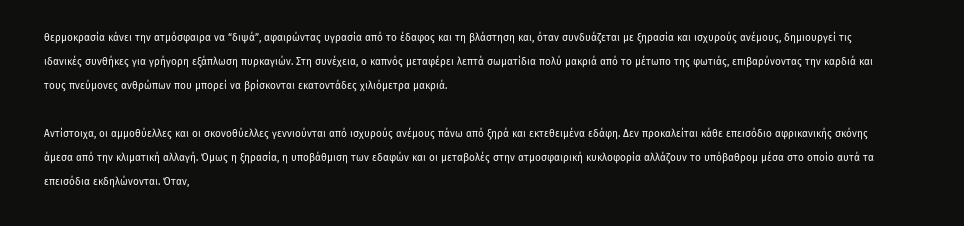θερμοκρασία κάνει την ατμόσφαιρα να “διψά”, αφαιρώντας υγρασία από το έδαφος και τη βλάστηση και, όταν συνδυάζεται με ξηρασία και ισχυρούς ανέμους, δημιουργεί τις ιδανικές συνθήκες για γρήγορη εξάπλωση πυρκαγιών. Στη συνέχεια, ο καπνός μεταφέρει λεπτά σωματίδια πολύ μακριά από το μέτωπο της φωτιάς, επιβαρύνοντας την καρδιά και τους πνεύμονες ανθρώπων που μπορεί να βρίσκονται εκατοντάδες χιλιόμετρα μακριά.

Αντίστοιχα, οι αμμοθύελλες και οι σκονοθύελλες γεννιούνται από ισχυρούς ανέμους πάνω από ξηρά και εκτεθειμένα εδάφη. Δεν προκαλείται κάθε επεισόδιο αφρικανικής σκόνης άμεσα από την κλιματική αλλαγή. Όμως η ξηρασία, η υποβάθμιση των εδαφών και οι μεταβολές στην ατμοσφαιρική κυκλοφορία αλλάζουν το υπόβαθρομ μέσα στο οποίο αυτά τα επεισόδια εκδηλώνονται. Όταν,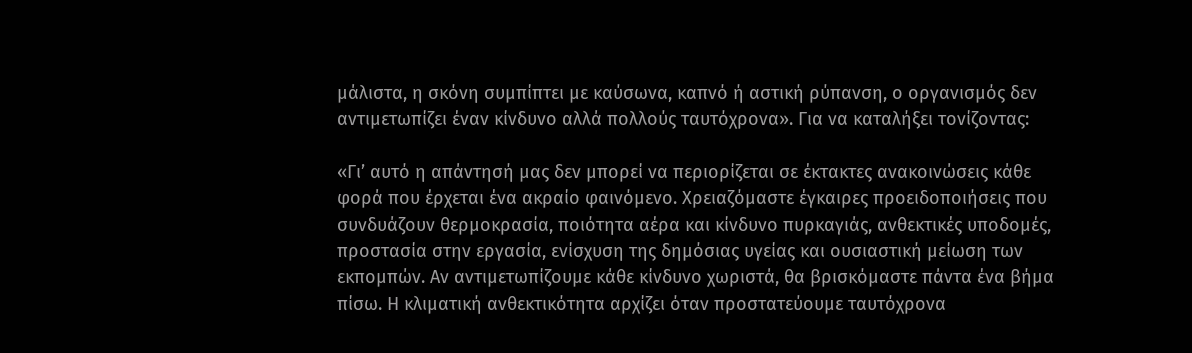μάλιστα, η σκόνη συμπίπτει με καύσωνα, καπνό ή αστική ρύπανση, ο οργανισμός δεν αντιμετωπίζει έναν κίνδυνο αλλά πολλούς ταυτόχρονα». Για να καταλήξει τονίζοντας:

«Γι’ αυτό η απάντησή μας δεν μπορεί να περιορίζεται σε έκτακτες ανακοινώσεις κάθε φορά που έρχεται ένα ακραίο φαινόμενο. Χρειαζόμαστε έγκαιρες προειδοποιήσεις που συνδυάζουν θερμοκρασία, ποιότητα αέρα και κίνδυνο πυρκαγιάς, ανθεκτικές υποδομές, προστασία στην εργασία, ενίσχυση της δημόσιας υγείας και ουσιαστική μείωση των εκπομπών. Αν αντιμετωπίζουμε κάθε κίνδυνο χωριστά, θα βρισκόμαστε πάντα ένα βήμα πίσω. Η κλιματική ανθεκτικότητα αρχίζει όταν προστατεύουμε ταυτόχρονα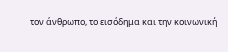τον άνθρωπο, το εισόδημα και την κοινωνική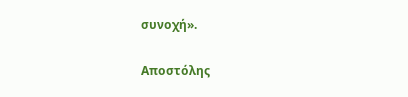συνοχή».

Αποστόλης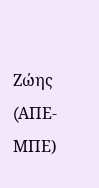Ζώης (AΠΕ-ΜΠΕ)